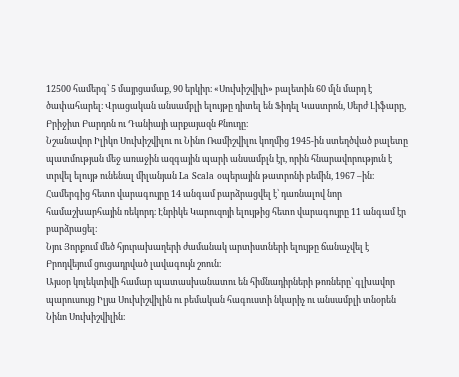12500 համերգ՝ 5 մայրցամաք, 90 երկիր։ «Սուխիշվիլի» բալետին 60 մլն մարդ է ծափահարել։ Վրացական անսամբլի ելույթը դիտել են Ֆիդել Կաստրոն, Սերժ Լիֆարը, Բրիջիտ Բարդոն ու Դանիայի արքայազն Քնուդը։
Նշանավոր Իլիկո Սուխիշվիլու ու Նինո Ռամիշվիլու կողմից 1945-ին ստեղծված բալետը պատմության մեջ առաջին ազգային պարի անսամբլն էր, որին հնարավորություն է տրվել ելույթ ունենալ միլանյան La Scala օպերային թատրոնի բեմին, 1967 –ին։ Համերգից հետո վարագույրը 14 անգամ բարձրացվել է՝ դառնալով նոր համաշխարհային ռեկորդ։ Էնրիկե Կարուզոյի ելույթից հետո վարագույրը 11 անգամ էր բարձրացել։
Նյու Յորքում մեծ հյուրախաղերի ժամանակ արտիստների ելույթը ճանաչվել է Բրոդվեյում ցուցադրված լավագույն շոուն։
Այսօր կոլեկտիվի համար պատասխանատու են հիմնադիրների թոռները՝ գլխավոր պարուսույց Իլյա Սուխիշվիլին ու բեմական հագուստի նկարիչ ու անսամբլի տնօրեն Նինո Սուխիշվիլին։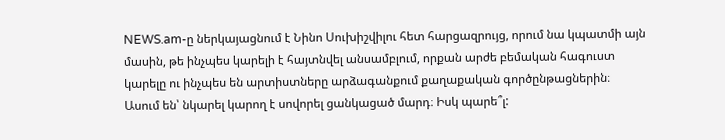NEWS.am-ը ներկայացնում է Նինո Սուխիշվիլու հետ հարցազրույց, որում նա կպատմի այն մասին, թե ինչպես կարելի է հայտնվել անսամբլում, որքան արժե բեմական հագուստ կարելը ու ինչպես են արտիստները արձագանքում քաղաքական գործընթացներին։
Ասում են՝ նկարել կարող է սովորել ցանկացած մարդ։ Իսկ պարե՞լ: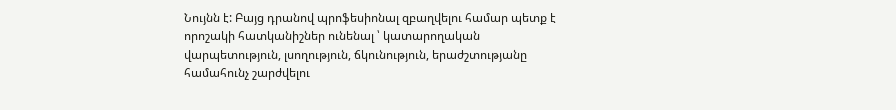Նույնն է: Բայց դրանով պրոֆեսիոնալ զբաղվելու համար պետք է որոշակի հատկանիշներ ունենալ ՝ կատարողական վարպետություն, լսողություն, ճկունություն, երաժշտությանը համահունչ շարժվելու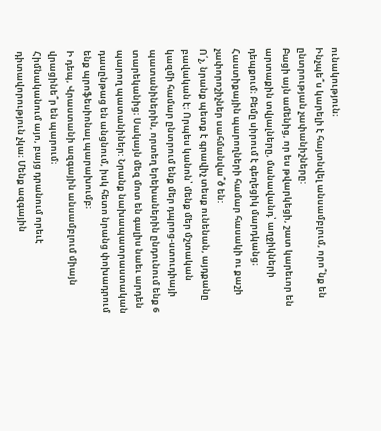ունակություն։
Ինչպե՞ս կարելի է հայտնվել անսամբլում, որո՞նք են ընտրության չափանիշները:
Բացի այն ամենից, որ ես թվարկեցի, շատ կարեւոր են արտաքին տվյալները, մանավանդ՝ աղջիկների դեպքում։ Բեմը սիրում է գեղեցիկ մարդկանց։
Հաստիքային պարողների համար հասակի ու քաշի չափորոշիչներ սահմանվա՞ծ են:
Ո՛չ, նրանք պետք է գրավիչ տեսք ունենան, այդքանը բավական է։ Որպես կանոն՝ մենք մեր մշտական կազմի համար ընտրում ենք մեր դպրոց-ստուդիայի պատանիներին, որտեղ երեխաներին ընդունում ենք 6 տարեկանից։ Սակայն մեզ մոտ են գալիս նաեւ արդեն պարող պատանիներ: Նրանք նախապատրաստական դասընթաց են անցնում, իսկ հետո նրանց փոխադրում ենք պրոֆեսիոնալ պարախումբ։
Ի դեպ, Վրաստանի ազգային անսամբլում միայն վրացինե՞ր են պարում։
Հիմնականում այո, բայց դրանում որեւէ դիտավորություն չկա։ Մենք ազգային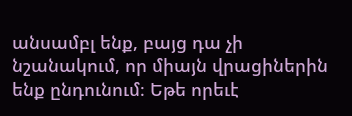անսամբլ ենք, բայց դա չի նշանակում, որ միայն վրացիներին ենք ընդունում։ Եթե որեւէ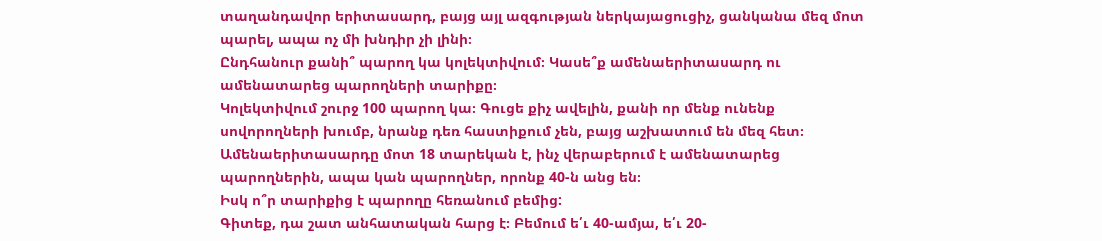տաղանդավոր երիտասարդ, բայց այլ ազգության ներկայացուցիչ, ցանկանա մեզ մոտ պարել, ապա ոչ մի խնդիր չի լինի։
Ընդհանուր քանի՞ պարող կա կոլեկտիվում։ Կասե՞ք ամենաերիտասարդ ու ամենատարեց պարողների տարիքը։
Կոլեկտիվում շուրջ 100 պարող կա։ Գուցե քիչ ավելին, քանի որ մենք ունենք սովորողների խումբ, նրանք դեռ հաստիքում չեն, բայց աշխատում են մեզ հետ։ Ամենաերիտասարդը մոտ 18 տարեկան է, ինչ վերաբերում է ամենատարեց պարողներին, ապա կան պարողներ, որոնք 40-ն անց են։
Իսկ ո՞ր տարիքից է պարողը հեռանում բեմից:
Գիտեք, դա շատ անհատական հարց է։ Բեմում ե՛ւ 40-ամյա, ե՛ւ 20-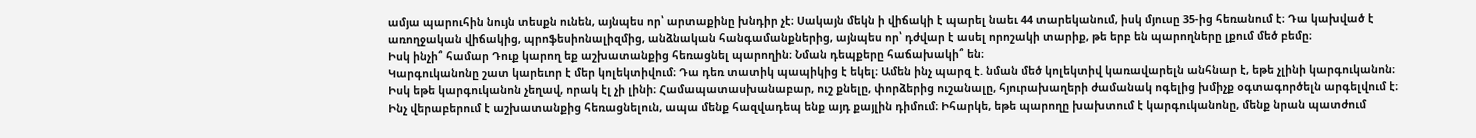ամյա պարուհին նույն տեսքն ունեն, այնպես որ՝ արտաքինը խնդիր չէ։ Սակայն մեկն ի վիճակի է պարել նաեւ 44 տարեկանում, իսկ մյուսը 35-ից հեռանում է։ Դա կախված է առողջական վիճակից, պրոֆեսիոնալիզմից, անձնական հանգամանքներից, այնպես որ՝ դժվար է ասել որոշակի տարիք, թե երբ են պարողները լքում մեծ բեմը։
Իսկ ինչի՞ համար Դուք կարող եք աշխատանքից հեռացնել պարողին։ Նման դեպքերը հաճախակի՞ են։
Կարգուկանոնը շատ կարեւոր է մեր կոլեկտիվում։ Դա դեռ տատիկ պապիկից է եկել։ Ամեն ինչ պարզ է. նման մեծ կոլեկտիվ կառավարելն անհնար է, եթե չլինի կարգուկանոն։ Իսկ եթե կարգուկանոն չեղավ, որակ էլ չի լինի։ Համապատասխանաբար, ուշ քնելը, փորձերից ուշանալը, հյուրախաղերի ժամանակ ոգելից խմիչք օգտագործելն արգելվում է։
Ինչ վերաբերում է աշխատանքից հեռացնելուն, ապա մենք հազվադեպ ենք այդ քայլին դիմում։ Իհարկե, եթե պարողը խախտում է կարգուկանոնը, մենք նրան պատժում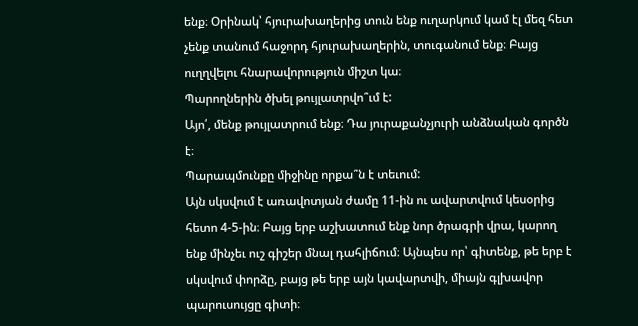ենք։ Օրինակ՝ հյուրախաղերից տուն ենք ուղարկում կամ էլ մեզ հետ չենք տանում հաջորդ հյուրախաղերին, տուգանում ենք։ Բայց ուղղվելու հնարավորություն միշտ կա։
Պարողներին ծխել թույլատրվո՞ւմ է:
Այո՛, մենք թույլատրում ենք։ Դա յուրաքանչյուրի անձնական գործն է։
Պարապմունքը միջինը որքա՞ն է տեւում:
Այն սկսվում է առավոտյան ժամը 11-ին ու ավարտվում կեսօրից հետո 4-5-ին։ Բայց երբ աշխատում ենք նոր ծրագրի վրա, կարող ենք մինչեւ ուշ գիշեր մնալ դահլիճում։ Այնպես որ՝ գիտենք, թե երբ է սկսվում փորձը, բայց թե երբ այն կավարտվի, միայն գլխավոր պարուսույցը գիտի։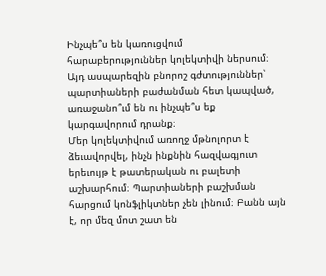Ինչպե՞ս են կառուցվում հարաբերություններ կոլեկտիվի ներսում։ Այդ ասպարեզին բնորոշ գժտություններ՝ պարտիաների բաժանման հետ կապված, առաջանո՞ւմ են ու ինչպե՞ս եք կարգավորում դրանք։
Մեր կոլեկտիվում առողջ մթնոլորտ է ձեւավորվել, ինչն ինքնին հազվագյուտ երեւույթ է թատերական ու բալետի աշխարհում։ Պարտիաների բաշխման հարցում կոնֆլիկտներ չեն լինում։ Բանն այն է, որ մեզ մոտ շատ են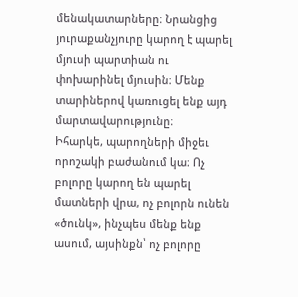մենակատարները։ Նրանցից յուրաքանչյուրը կարող է պարել մյուսի պարտիան ու փոխարինել մյուսին։ Մենք տարիներով կառուցել ենք այդ մարտավարությունը։
Իհարկե, պարողների միջեւ որոշակի բաժանում կա։ Ոչ բոլորը կարող են պարել մատների վրա, ոչ բոլորն ունեն «ծունկ», ինչպես մենք ենք ասում, այսինքն՝ ոչ բոլորը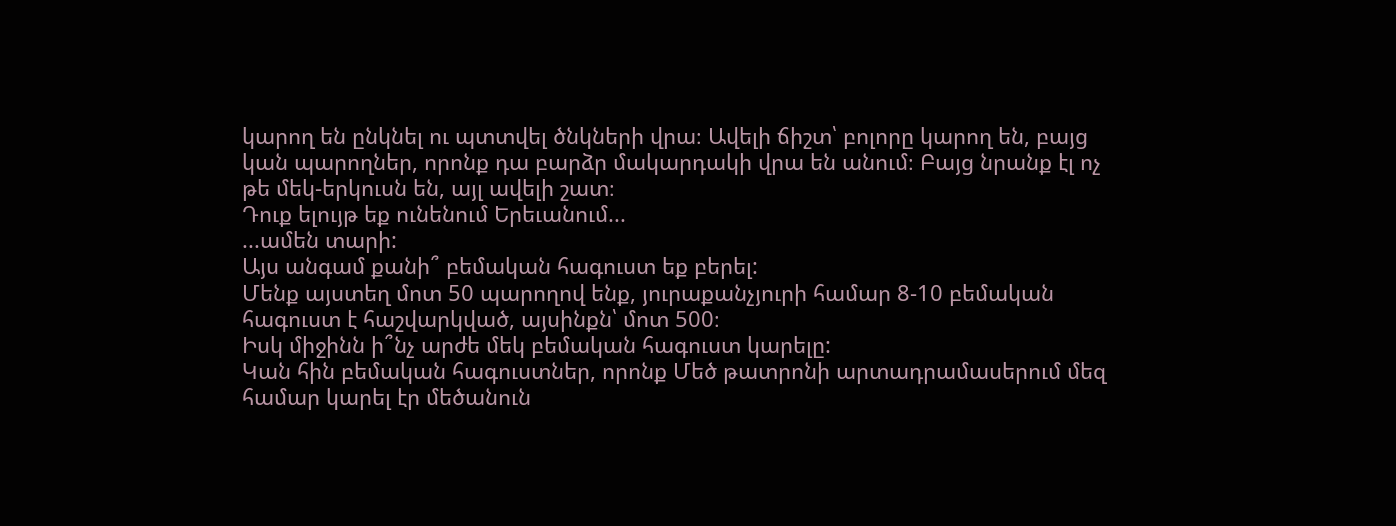կարող են ընկնել ու պտտվել ծնկների վրա։ Ավելի ճիշտ՝ բոլորը կարող են, բայց կան պարողներ, որոնք դա բարձր մակարդակի վրա են անում։ Բայց նրանք էլ ոչ թե մեկ-երկուսն են, այլ ավելի շատ։
Դուք ելույթ եք ունենում Երեւանում...
...ամեն տարի:
Այս անգամ քանի՞ բեմական հագուստ եք բերել:
Մենք այստեղ մոտ 50 պարողով ենք, յուրաքանչյուրի համար 8-10 բեմական հագուստ է հաշվարկված, այսինքն՝ մոտ 500։
Իսկ միջինն ի՞նչ արժե մեկ բեմական հագուստ կարելը:
Կան հին բեմական հագուստներ, որոնք Մեծ թատրոնի արտադրամասերում մեզ համար կարել էր մեծանուն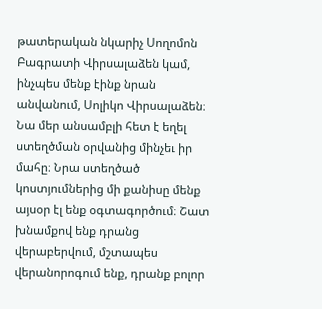թատերական նկարիչ Սողոմոն Բագրատի Վիրսալաձեն կամ, ինչպես մենք էինք նրան անվանում, Սոլիկո Վիրսալաձեն։ Նա մեր անսամբլի հետ է եղել ստեղծման օրվանից մինչեւ իր մահը։ Նրա ստեղծած կոստյումներից մի քանիսը մենք այսօր էլ ենք օգտագործում։ Շատ խնամքով ենք դրանց վերաբերվում, մշտապես վերանորոգում ենք, դրանք բոլոր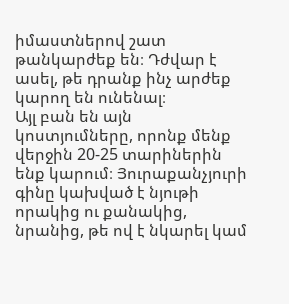իմաստներով շատ թանկարժեք են։ Դժվար է ասել, թե դրանք ինչ արժեք կարող են ունենալ։
Այլ բան են այն կոստյումները, որոնք մենք վերջին 20-25 տարիներին ենք կարում։ Յուրաքանչյուրի գինը կախված է նյութի որակից ու քանակից, նրանից, թե ով է նկարել կամ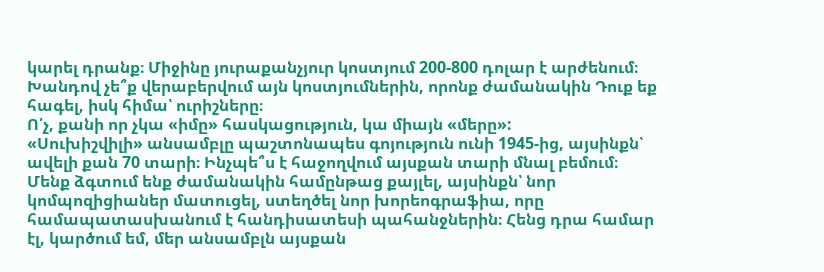կարել դրանք։ Միջինը յուրաքանչյուր կոստյում 200-800 դոլար է արժենում։
Խանդով չե՞ք վերաբերվում այն կոստյումներին, որոնք ժամանակին Դուք եք հագել, իսկ հիմա՝ ուրիշները։
Ո՛չ, քանի որ չկա «իմը» հասկացություն, կա միայն «մերը»:
«Սուխիշվիլի» անսամբլը պաշտոնապես գոյություն ունի 1945-ից, այսինքն՝ ավելի քան 70 տարի։ Ինչպե՞ս է հաջողվում այսքան տարի մնալ բեմում։
Մենք ձգտում ենք ժամանակին համընթաց քայլել, այսինքն՝ նոր կոմպոզիցիաներ մատուցել, ստեղծել նոր խորեոգրաֆիա, որը համապատասխանում է հանդիսատեսի պահանջներին։ Հենց դրա համար էլ, կարծում եմ, մեր անսամբլն այսքան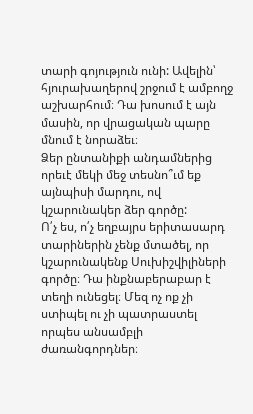տարի գոյություն ունի: Ավելին՝ հյուրախաղերով շրջում է ամբողջ աշխարհում։ Դա խոսում է այն մասին, որ վրացական պարը մնում է նորաձեւ։
Ձեր ընտանիքի անդամներից որեւէ մեկի մեջ տեսնո՞ւմ եք այնպիսի մարդու, ով կշարունակեր ձեր գործը:
Ո՛չ ես, ո՛չ եղբայրս երիտասարդ տարիներին չենք մտածել, որ կշարունակենք Սուխիշվիլիների գործը։ Դա ինքնաբերաբար է տեղի ունեցել։ Մեզ ոչ ոք չի ստիպել ու չի պատրաստել որպես անսամբլի ժառանգորդներ։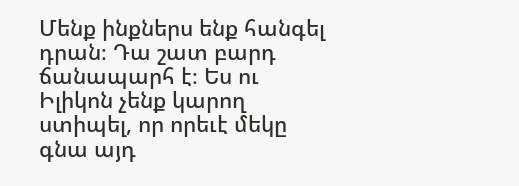Մենք ինքներս ենք հանգել դրան։ Դա շատ բարդ ճանապարհ է։ Ես ու Իլիկոն չենք կարող ստիպել, որ որեւէ մեկը գնա այդ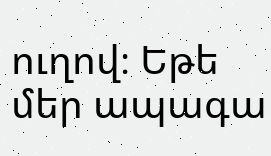ուղով։ Եթե մեր ապագա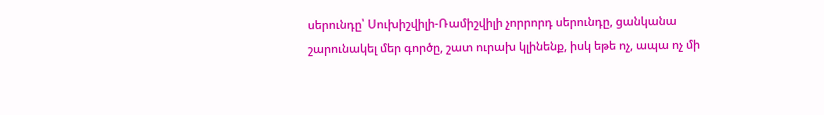սերունդը՝ Սուխիշվիլի-Ռամիշվիլի չորրորդ սերունդը, ցանկանա շարունակել մեր գործը, շատ ուրախ կլինենք, իսկ եթե ոչ, ապա ոչ մի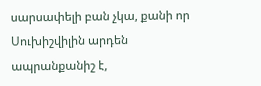սարսափելի բան չկա, քանի որ Սուխիշվիլին արդեն ապրանքանիշ է,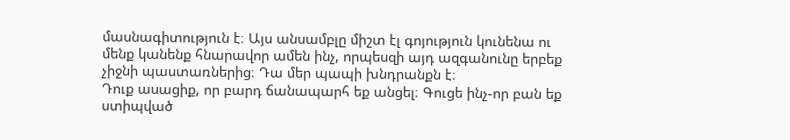մասնագիտություն է։ Այս անսամբլը միշտ էլ գոյություն կունենա ու մենք կանենք հնարավոր ամեն ինչ, որպեսզի այդ ազգանունը երբեք չիջնի պաստառներից։ Դա մեր պապի խնդրանքն է։
Դուք ասացիք, որ բարդ ճանապարհ եք անցել։ Գուցե ինչ-որ բան եք ստիպված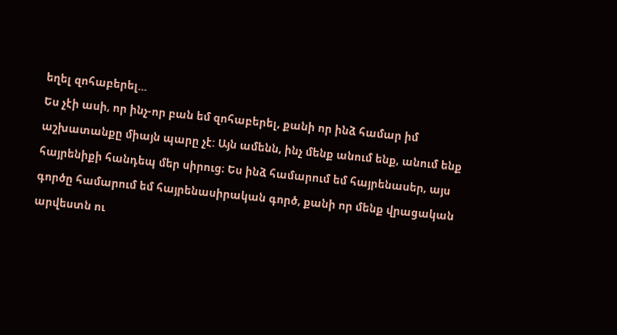եղել զոհաբերել...
Ես չէի ասի, որ ինչ-որ բան եմ զոհաբերել, քանի որ ինձ համար իմ աշխատանքը միայն պարը չէ: Այն ամենն, ինչ մենք անում ենք, անում ենք հայրենիքի հանդեպ մեր սիրուց։ Ես ինձ համարում եմ հայրենասեր, այս գործը համարում եմ հայրենասիրական գործ, քանի որ մենք վրացական արվեստն ու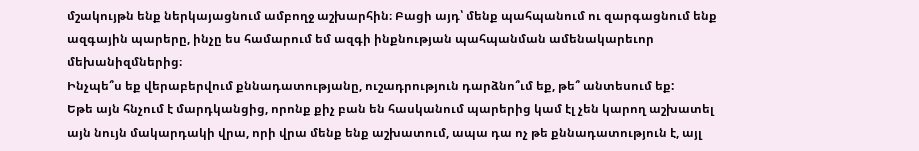մշակույթն ենք ներկայացնում ամբողջ աշխարհին։ Բացի այդ՝ մենք պահպանում ու զարգացնում ենք ազգային պարերը, ինչը ես համարում եմ ազգի ինքնության պահպանման ամենակարեւոր մեխանիզմներից։
Ինչպե՞ս եք վերաբերվում քննադատությանը, ուշադրություն դարձնո՞ւմ եք, թե՞ անտեսում եք:
Եթե այն հնչում է մարդկանցից, որոնք քիչ բան են հասկանում պարերից կամ էլ չեն կարող աշխատել այն նույն մակարդակի վրա, որի վրա մենք ենք աշխատում, ապա դա ոչ թե քննադատություն է, այլ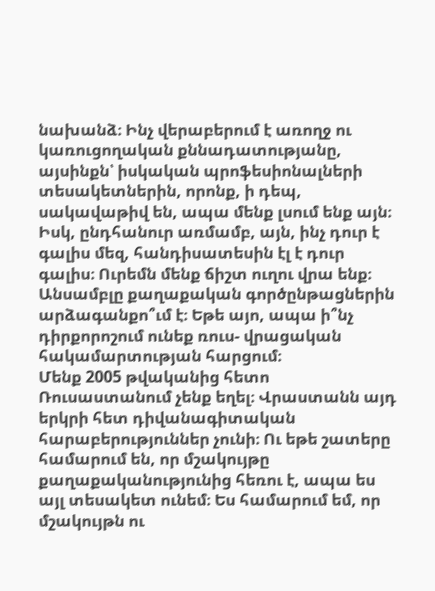նախանձ։ Ինչ վերաբերում է առողջ ու կառուցողական քննադատությանը, այսինքն՝ իսկական պրոֆեսիոնալների տեսակետներին, որոնք, ի դեպ, սակավաթիվ են, ապա մենք լսում ենք այն։ Իսկ, ընդհանուր առմամբ, այն, ինչ դուր է գալիս մեզ, հանդիսատեսին էլ է դուր գալիս։ Ուրեմն մենք ճիշտ ուղու վրա ենք։
Անսամբլը քաղաքական գործընթացներին արձագանքո՞ւմ է։ Եթե այո, ապա ի՞նչ դիրքորոշում ունեք ռուս- վրացական հակամարտության հարցում։
Մենք 2005 թվականից հետո Ռուսաստանում չենք եղել։ Վրաստանն այդ երկրի հետ դիվանագիտական հարաբերություններ չունի։ Ու եթե շատերը համարում են, որ մշակույթը քաղաքականությունից հեռու է, ապա ես այլ տեսակետ ունեմ։ Ես համարում եմ, որ մշակույթն ու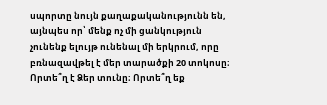սպորտը նույն քաղաքականությունն են, այնպես որ՝ մենք ոչ մի ցանկություն չունենք ելույթ ունենալ մի երկրում, որը բռնազավթել է մեր տարածքի 20 տոկոսը։
Որտե՞ղ է Ձեր տունը։ Որտե՞ղ եք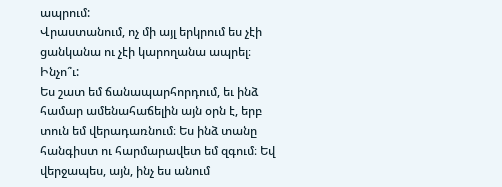ապրում:
Վրաստանում, ոչ մի այլ երկրում ես չէի ցանկանա ու չէի կարողանա ապրել։
Ինչո՞ւ:
Ես շատ եմ ճանապարհորդում, եւ ինձ համար ամենահաճելին այն օրն է, երբ տուն եմ վերադառնում։ Ես ինձ տանը հանգիստ ու հարմարավետ եմ զգում։ Եվ վերջապես, այն, ինչ ես անում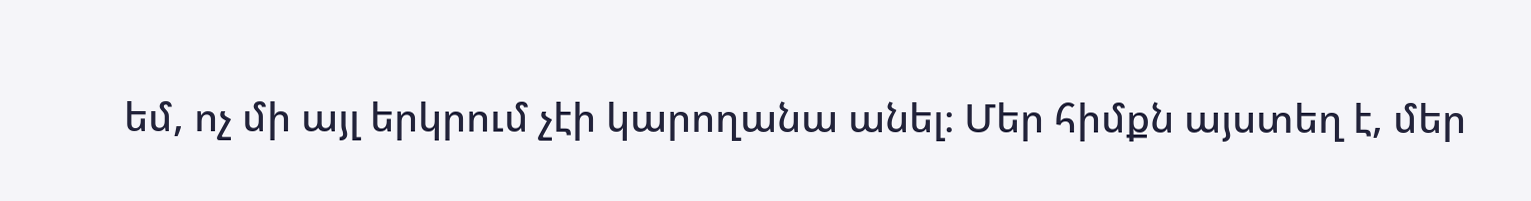եմ, ոչ մի այլ երկրում չէի կարողանա անել։ Մեր հիմքն այստեղ է, մեր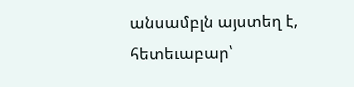անսամբլն այստեղ է, հետեւաբար՝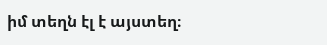իմ տեղն էլ է այստեղ։